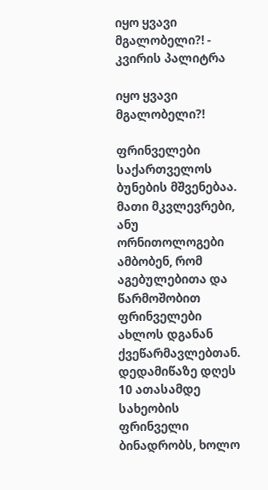იყო ყვავი მგალობელი?! - კვირის პალიტრა

იყო ყვავი მგალობელი?!

ფრინველები საქართველოს ბუნების მშვენებაა. მათი მკვლევრები, ანუ ორნითოლოგები ამბობენ, რომ აგებულებითა და წარმოშობით ფრინველები ახლოს დგანან ქვეწარმავლებთან. დედამიწაზე დღეს 10 ათასამდე სახეობის ფრინველი ბინადრობს, ხოლო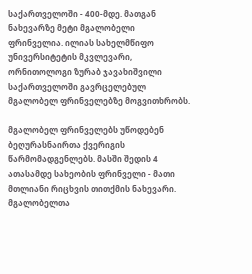საქართველოში - 400-მდე. მათგან ნახევარზე მეტი მგალობელი ფრინველია. ილიას სახელმწიფო უნივერსიტეტის მკვლევარი, ორნითოლოგი ზურაბ ჯავახიშვილი საქართველოში გავრცელებულ მგალობელ ფრინველებზე მოგვითხრობს.

მგალობელ ფრინველებს უწოდებენ ბეღურასნაირთა ქვერიგის წარმომადგენლებს. მასში შედის 4 ათასამდე სახეობის ფრინველი - მათი მთლიანი რიცხვის თითქმის ნახევარი. მგალობელთა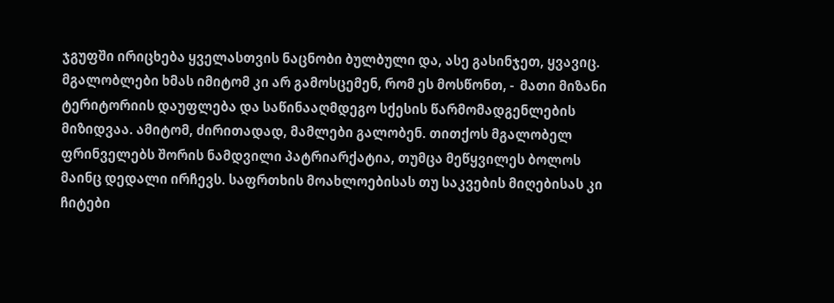ჯგუფში ირიცხება ყველასთვის ნაცნობი ბულბული და, ასე გასინჯეთ, ყვავიც. მგალობლები ხმას იმიტომ კი არ გამოსცემენ, რომ ეს მოსწონთ, -  მათი მიზანი ტერიტორიის დაუფლება და საწინააღმდეგო სქესის წარმომადგენლების მიზიდვაა. ამიტომ, ძირითადად, მამლები გალობენ. თითქოს მგალობელ ფრინველებს შორის ნამდვილი პატრიარქატია, თუმცა მეწყვილეს ბოლოს მაინც დედალი ირჩევს. საფრთხის მოახლოებისას თუ საკვების მიღებისას კი ჩიტები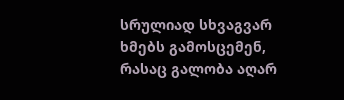სრულიად სხვაგვარ ხმებს გამოსცემენ, რასაც გალობა აღარ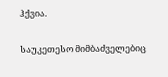ჰქვია.

საუკეთესო მიმბაძველებიც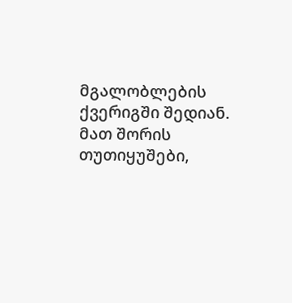მგალობლების ქვერიგში შედიან. მათ შორის თუთიყუშები,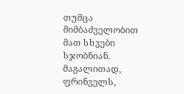თუმცა მიმბაძველობით მათ სხვები სჯობნიან. მაგალითად, ფრინველს,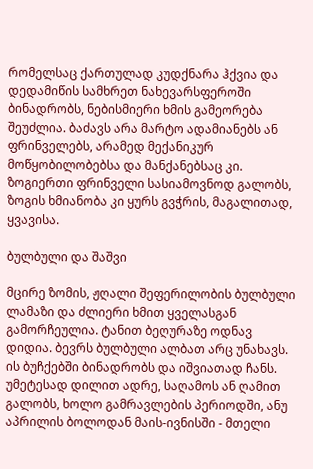რომელსაც ქართულად კუდქნარა ჰქვია და დედამიწის სამხრეთ ნახევარსფეროში ბინადრობს, ნებისმიერი ხმის გამეორება შეუძლია. ბაძავს არა მარტო ადამიანებს ან ფრინველებს, არამედ მექანიკურ მოწყობილობებსა და მანქანებსაც კი. ზოგიერთი ფრინველი სასიამოვნოდ გალობს, ზოგის ხმიანობა კი ყურს გვჭრის, მაგალითად, ყვავისა.

ბულბული და შაშვი

მცირე ზომის, ჟღალი შეფერილობის ბულბული ლამაზი და ძლიერი ხმით ყველასგან გამორჩეულია. ტანით ბეღურაზე ოდნავ დიდია. ბევრს ბულბული ალბათ არც უნახავს. ის ბუჩქებში ბინადრობს და იშვიათად ჩანს. უმეტესად დილით ადრე, საღამოს ან ღამით გალობს, ხოლო გამრავლების პერიოდში, ანუ აპრილის ბოლოდან მაის-ივნისში - მთელი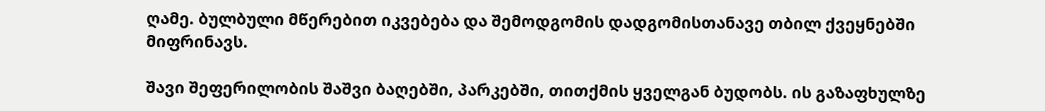ღამე. ბულბული მწერებით იკვებება და შემოდგომის დადგომისთანავე თბილ ქვეყნებში მიფრინავს.

შავი შეფერილობის შაშვი ბაღებში, პარკებში, თითქმის ყველგან ბუდობს. ის გაზაფხულზე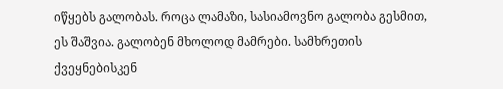იწყებს გალობას. როცა ლამაზი, სასიამოვნო გალობა გესმით, ეს შაშვია. გალობენ მხოლოდ მამრები. სამხრეთის ქვეყნებისკენ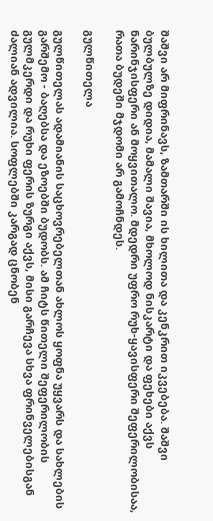შაშვი არ მიფრინავს, ზამთარში ის ხილითა და კენკრით იკვებება. შაშვი ბულბულზე დიდია, მამალი შავია, მხოლოდ ნისკარტი და ფეხები აქვს ნარინჯისფერი ან მოყვითალო. მდედრი უფრო რუხ-ყავისფერი შეფერილობისაა, რათა ბუდეში მჯდომი არ გამოჩნდეს.

გულწითელა

გულწითელას ადამიანის საცხოვრებელთან ახლოს ყოფნა უყვარს და სახლების გარშემო - ბაღებსა და ეზოებში ბუდობს. ამ ჩიტს წითელი შეფერილობის გულმკერდი და რუხი ფერის ზურგი აქვს, მისი გარჩევა სხვა ფრინველებისგან ძალიან ადვილია. სოფლებში კარგად ცნობენ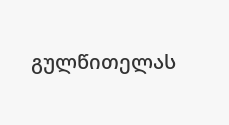გულწითელას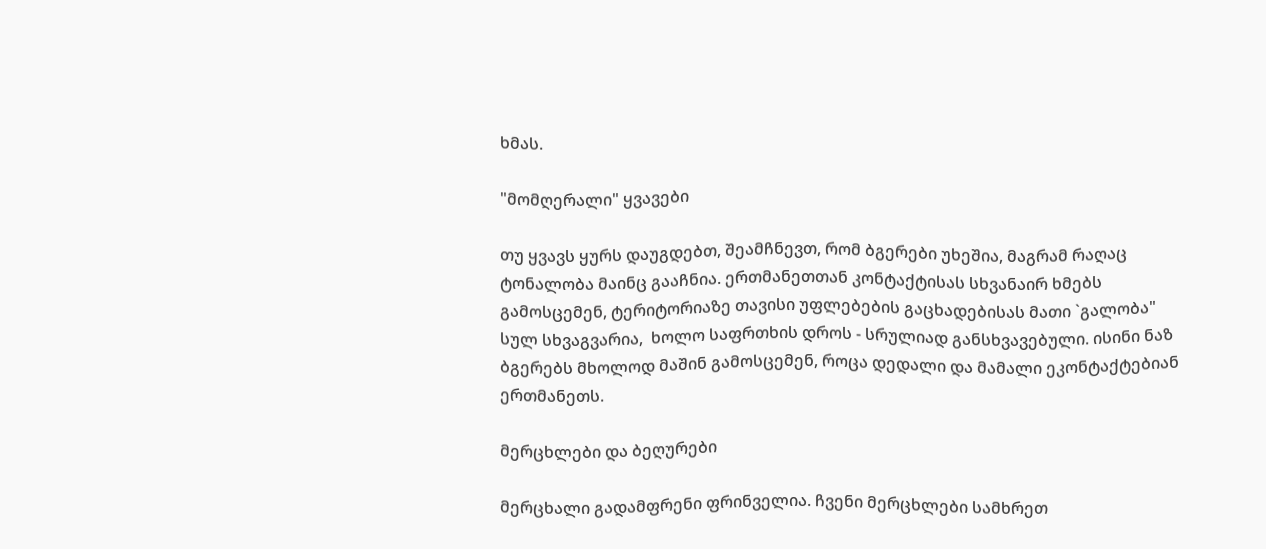ხმას.

"მომღერალი" ყვავები

თუ ყვავს ყურს დაუგდებთ, შეამჩნევთ, რომ ბგერები უხეშია, მაგრამ რაღაც ტონალობა მაინც გააჩნია. ერთმანეთთან კონტაქტისას სხვანაირ ხმებს გამოსცემენ, ტერიტორიაზე თავისი უფლებების გაცხადებისას მათი `გალობა" სულ სხვაგვარია,  ხოლო საფრთხის დროს - სრულიად განსხვავებული. ისინი ნაზ ბგერებს მხოლოდ მაშინ გამოსცემენ, როცა დედალი და მამალი ეკონტაქტებიან ერთმანეთს.

მერცხლები და ბეღურები

მერცხალი გადამფრენი ფრინველია. ჩვენი მერცხლები სამხრეთ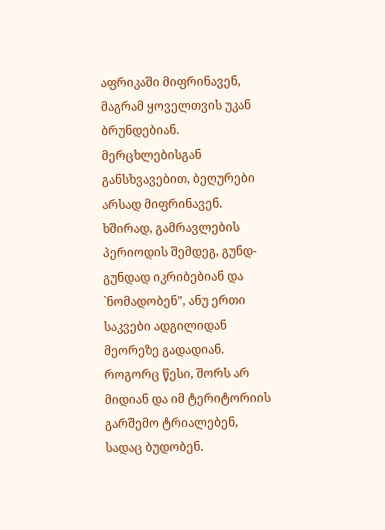აფრიკაში მიფრინავენ, მაგრამ ყოველთვის უკან ბრუნდებიან. მერცხლებისგან განსხვავებით, ბეღურები არსად მიფრინავენ. ხშირად, გამრავლების პერიოდის შემდეგ, გუნდ-გუნდად იკრიბებიან და `ნომადობენ", ანუ ერთი საკვები ადგილიდან მეორეზე გადადიან. როგორც წესი, შორს არ მიდიან და იმ ტერიტორიის გარშემო ტრიალებენ, სადაც ბუდობენ.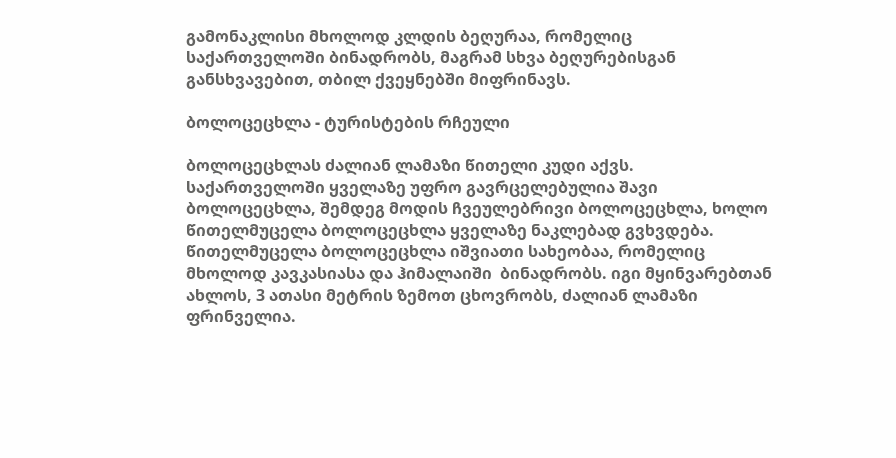გამონაკლისი მხოლოდ კლდის ბეღურაა, რომელიც საქართველოში ბინადრობს, მაგრამ სხვა ბეღურებისგან განსხვავებით, თბილ ქვეყნებში მიფრინავს.

ბოლოცეცხლა - ტურისტების რჩეული

ბოლოცეცხლას ძალიან ლამაზი წითელი კუდი აქვს. საქართველოში ყველაზე უფრო გავრცელებულია შავი ბოლოცეცხლა, შემდეგ მოდის ჩვეულებრივი ბოლოცეცხლა, ხოლო წითელმუცელა ბოლოცეცხლა ყველაზე ნაკლებად გვხვდება. წითელმუცელა ბოლოცეცხლა იშვიათი სახეობაა, რომელიც მხოლოდ კავკასიასა და ჰიმალაიში  ბინადრობს. იგი მყინვარებთან ახლოს, 3 ათასი მეტრის ზემოთ ცხოვრობს, ძალიან ლამაზი ფრინველია.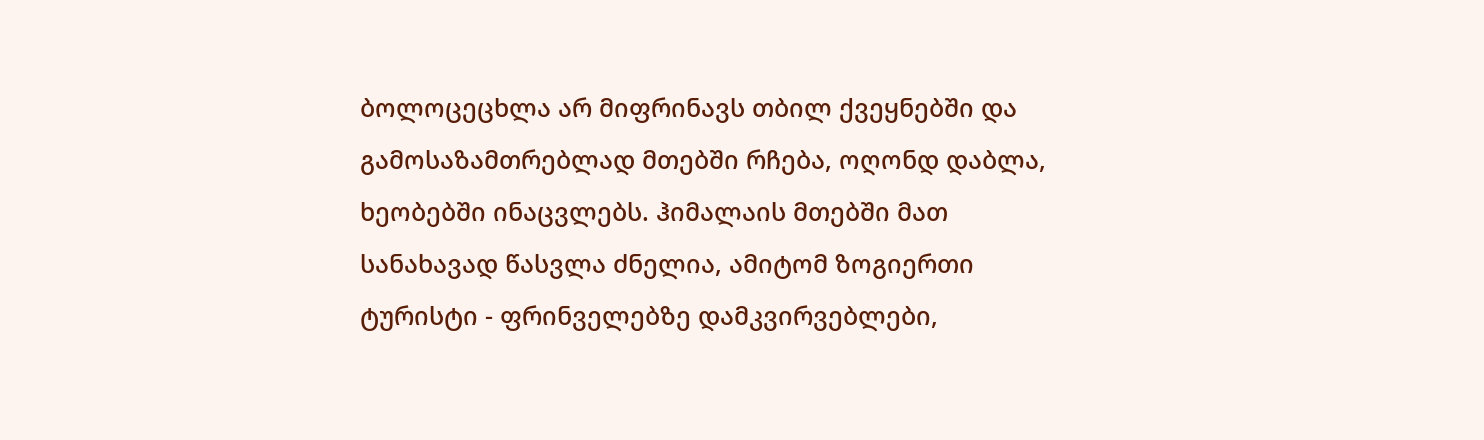ბოლოცეცხლა არ მიფრინავს თბილ ქვეყნებში და გამოსაზამთრებლად მთებში რჩება, ოღონდ დაბლა, ხეობებში ინაცვლებს. ჰიმალაის მთებში მათ სანახავად წასვლა ძნელია, ამიტომ ზოგიერთი ტურისტი - ფრინველებზე დამკვირვებლები,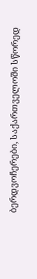ბერდვოჩერები, საქართველოში სწორედ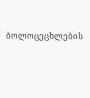ბოლოცეცხლების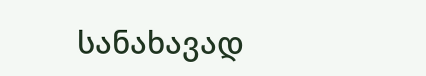სანახავად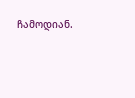ჩამოდიან.